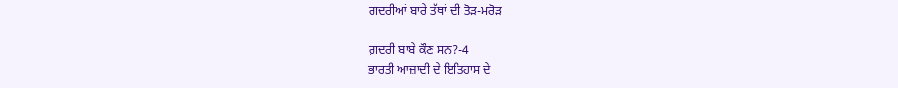ਗਦਰੀਆਂ ਬਾਰੇ ਤੱਥਾਂ ਦੀ ਤੋੜ-ਮਰੋੜ

ਗ਼ਦਰੀ ਬਾਬੇ ਕੌਣ ਸਨ?-4
ਭਾਰਤੀ ਆਜ਼ਾਦੀ ਦੇ ਇਤਿਹਾਸ ਦੇ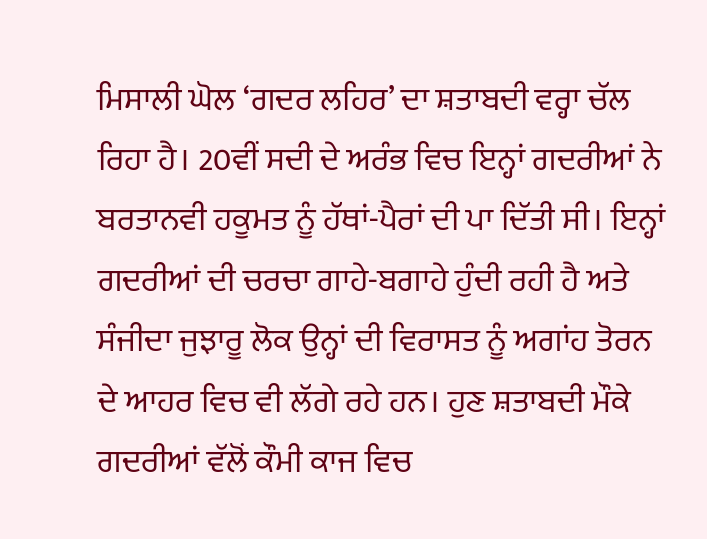ਮਿਸਾਲੀ ਘੋਲ ‘ਗਦਰ ਲਹਿਰ’ ਦਾ ਸ਼ਤਾਬਦੀ ਵਰ੍ਹਾ ਚੱਲ ਰਿਹਾ ਹੈ। 20ਵੀਂ ਸਦੀ ਦੇ ਅਰੰਭ ਵਿਚ ਇਨ੍ਹਾਂ ਗਦਰੀਆਂ ਨੇ ਬਰਤਾਨਵੀ ਹਕੂਮਤ ਨੂੰ ਹੱਥਾਂ-ਪੈਰਾਂ ਦੀ ਪਾ ਦਿੱਤੀ ਸੀ। ਇਨ੍ਹਾਂ ਗਦਰੀਆਂ ਦੀ ਚਰਚਾ ਗਾਹੇ-ਬਗਾਹੇ ਹੁੰਦੀ ਰਹੀ ਹੈ ਅਤੇ ਸੰਜੀਦਾ ਜੁਝਾਰੂ ਲੋਕ ਉਨ੍ਹਾਂ ਦੀ ਵਿਰਾਸਤ ਨੂੰ ਅਗਾਂਹ ਤੋਰਨ ਦੇ ਆਹਰ ਵਿਚ ਵੀ ਲੱਗੇ ਰਹੇ ਹਨ। ਹੁਣ ਸ਼ਤਾਬਦੀ ਮੌਕੇ ਗਦਰੀਆਂ ਵੱਲੋਂ ਕੌਮੀ ਕਾਜ ਵਿਚ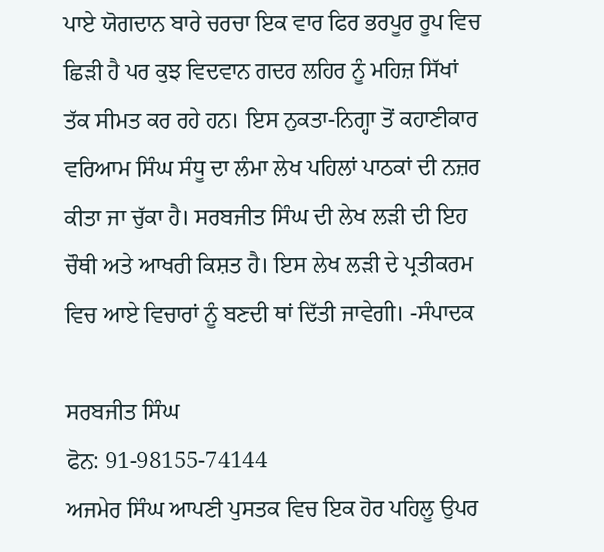ਪਾਏ ਯੋਗਦਾਨ ਬਾਰੇ ਚਰਚਾ ਇਕ ਵਾਰ ਫਿਰ ਭਰਪੂਰ ਰੂਪ ਵਿਚ ਛਿੜੀ ਹੈ ਪਰ ਕੁਝ ਵਿਦਵਾਨ ਗਦਰ ਲਹਿਰ ਨੂੰ ਮਹਿਜ਼ ਸਿੱਖਾਂ ਤੱਕ ਸੀਮਤ ਕਰ ਰਹੇ ਹਨ। ਇਸ ਨੁਕਤਾ-ਨਿਗ੍ਹਾ ਤੋਂ ਕਹਾਣੀਕਾਰ ਵਰਿਆਮ ਸਿੰਘ ਸੰਧੂ ਦਾ ਲੰਮਾ ਲੇਖ ਪਹਿਲਾਂ ਪਾਠਕਾਂ ਦੀ ਨਜ਼ਰ ਕੀਤਾ ਜਾ ਚੁੱਕਾ ਹੈ। ਸਰਬਜੀਤ ਸਿੰਘ ਦੀ ਲੇਖ ਲੜੀ ਦੀ ਇਹ ਚੌਥੀ ਅਤੇ ਆਖਰੀ ਕਿਸ਼ਤ ਹੈ। ਇਸ ਲੇਖ ਲੜੀ ਦੇ ਪ੍ਰਤੀਕਰਮ ਵਿਚ ਆਏ ਵਿਚਾਰਾਂ ਨੂੰ ਬਣਦੀ ਥਾਂ ਦਿੱਤੀ ਜਾਵੇਗੀ। -ਸੰਪਾਦਕ

ਸਰਬਜੀਤ ਸਿੰਘ
ਫੋਨ: 91-98155-74144
ਅਜਮੇਰ ਸਿੰਘ ਆਪਣੀ ਪੁਸਤਕ ਵਿਚ ਇਕ ਹੋਰ ਪਹਿਲੂ ਉਪਰ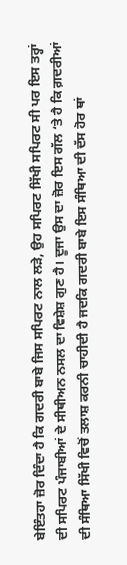ਬੇਇੰਤਹਾ ਜ਼ੋਰ ਦਿੰਦਾ ਹੈ ਕਿ ਗਦਰੀ ਬਾਬੇ ਜਿਸ ਸਪਿਰਟ ਨਾਲ ਲੜੇ, ਉਹ ਸਪਿਰਟ ਸਿੱਖੀ ਸਪਿਰਟ ਸੀ ਪਰ ਇਸ ਤਰ੍ਹਾਂ ਦੀ ਸਪਿਰਟ ਪੰਜਾਬੀਆਂ ਦੇ ਸੀਥੀਅਨ ਨਸਲ ਦਾ ਵਿਸ਼ੇਸ਼ ਗੁਣ ਹੈ। ਦੂਜਾ ਉਸ ਦਾ ਜ਼ੋਰ ਇਸ ਗੱਲ ‘ਤੇ ਹੈ ਕਿ ਗ਼ਦਰੀਆਂ ਦੀ ਸੰਥਿਆ ਸਿੱਖੀ ਵਿਚੋਂ ਤਲਾਸ਼ ਕਰਨੀ ਚਾਹੀਦੀ ਹੈ ਜਦਕਿ ਗਦਰੀ ਬਾਬੇ ਇਸ ਸੰਥਿਆ ਦੀ ਦੱਸ ਹੋਰ ਥਾਂ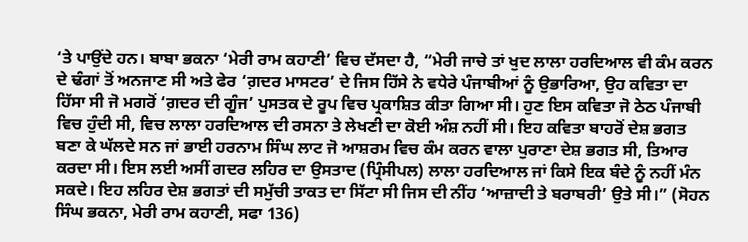‘ਤੇ ਪਾਉਂਦੇ ਹਨ। ਬਾਬਾ ਭਕਨਾ ‘ਮੇਰੀ ਰਾਮ ਕਹਾਣੀ’ ਵਿਚ ਦੱਸਦਾ ਹੈ, “ਮੇਰੀ ਜਾਚੇ ਤਾਂ ਖੁਦ ਲਾਲਾ ਹਰਦਿਆਲ ਵੀ ਕੰਮ ਕਰਨ ਦੇ ਢੰਗਾਂ ਤੋਂ ਅਨਜਾਣ ਸੀ ਅਤੇ ਫੇਰ ‘ਗ਼ਦਰ ਮਾਸਟਰ’ ਦੇ ਜਿਸ ਹਿੱਸੇ ਨੇ ਵਧੇਰੇ ਪੰਜਾਬੀਆਂ ਨੂੰ ਉਭਾਰਿਆ, ਉਹ ਕਵਿਤਾ ਦਾ ਹਿੱਸਾ ਸੀ ਜੋ ਮਗਰੋਂ ‘ਗ਼ਦਰ ਦੀ ਗੂੰਜ’ ਪੁਸਤਕ ਦੇ ਰੂਪ ਵਿਚ ਪ੍ਰਕਾਸ਼ਿਤ ਕੀਤਾ ਗਿਆ ਸੀ। ਹੁਣ ਇਸ ਕਵਿਤਾ ਜੋ ਠੇਠ ਪੰਜਾਬੀ ਵਿਚ ਹੁੰਦੀ ਸੀ, ਵਿਚ ਲਾਲਾ ਹਰਦਿਆਲ ਦੀ ਰਸਨਾ ਤੇ ਲੇਖਣੀ ਦਾ ਕੋਈ ਅੰਸ਼ ਨਹੀਂ ਸੀ। ਇਹ ਕਵਿਤਾ ਬਾਹਰੋਂ ਦੇਸ਼ ਭਗਤ ਬਣਾ ਕੇ ਘੱਲਦੇ ਸਨ ਜਾਂ ਭਾਈ ਹਰਨਾਮ ਸਿੰਘ ਲਾਟ ਜੋ ਆਸ਼ਰਮ ਵਿਚ ਕੰਮ ਕਰਨ ਵਾਲਾ ਪੁਰਾਣਾ ਦੇਸ਼ ਭਗਤ ਸੀ, ਤਿਆਰ ਕਰਦਾ ਸੀ। ਇਸ ਲਈ ਅਸੀਂ ਗਦਰ ਲਹਿਰ ਦਾ ਉਸਤਾਦ (ਪ੍ਰਿੰਸੀਪਲ) ਲਾਲਾ ਹਰਦਿਆਲ ਜਾਂ ਕਿਸੇ ਇਕ ਬੰਦੇ ਨੂੰ ਨਹੀਂ ਮੰਨ ਸਕਦੇ। ਇਹ ਲਹਿਰ ਦੇਸ਼ ਭਗਤਾਂ ਦੀ ਸਮੁੱਚੀ ਤਾਕਤ ਦਾ ਸਿੱਟਾ ਸੀ ਜਿਸ ਦੀ ਨੀਂਹ ‘ਆਜ਼ਾਦੀ ਤੇ ਬਰਾਬਰੀ’ ਉਤੇ ਸੀ।” (ਸੋਹਨ ਸਿੰਘ ਭਕਨਾ, ਮੇਰੀ ਰਾਮ ਕਹਾਣੀ, ਸਫਾ 136)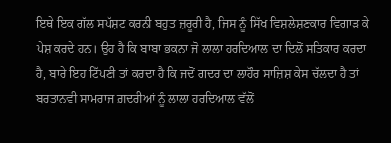ਇਥੇ ਇਕ ਗੱਲ ਸਪੱਸ਼ਟ ਕਰਨੀ ਬਹੁਤ ਜ਼ਰੂਰੀ ਹੈ, ਜਿਸ ਨੂੰ ਸਿੱਖ ਵਿਸ਼ਲੇਸ਼ਣਕਾਰ ਵਿਗਾੜ ਕੇ ਪੇਸ਼ ਕਰਦੇ ਹਨ। ਉਹ ਹੈ ਕਿ ਬਾਬਾ ਭਕਨਾ ਜੋ ਲਾਲਾ ਹਰਦਿਆਲ ਦਾ ਦਿਲੋਂ ਸਤਿਕਾਰ ਕਰਦਾ ਹੈ, ਬਾਰੇ ਇਹ ਟਿੱਪਣੀ ਤਾਂ ਕਰਦਾ ਹੈ ਕਿ ਜਦੋਂ ਗਦਰ ਦਾ ਲਾਹੌਰ ਸਾਜ਼ਿਸ਼ ਕੇਸ ਚੱਲਦਾ ਹੈ ਤਾਂ ਬਰਤਾਨਵੀ ਸਾਮਰਾਜ ਗ਼ਦਰੀਆਂ ਨੂੰ ਲਾਲਾ ਹਰਦਿਆਲ ਵੱਲੋਂ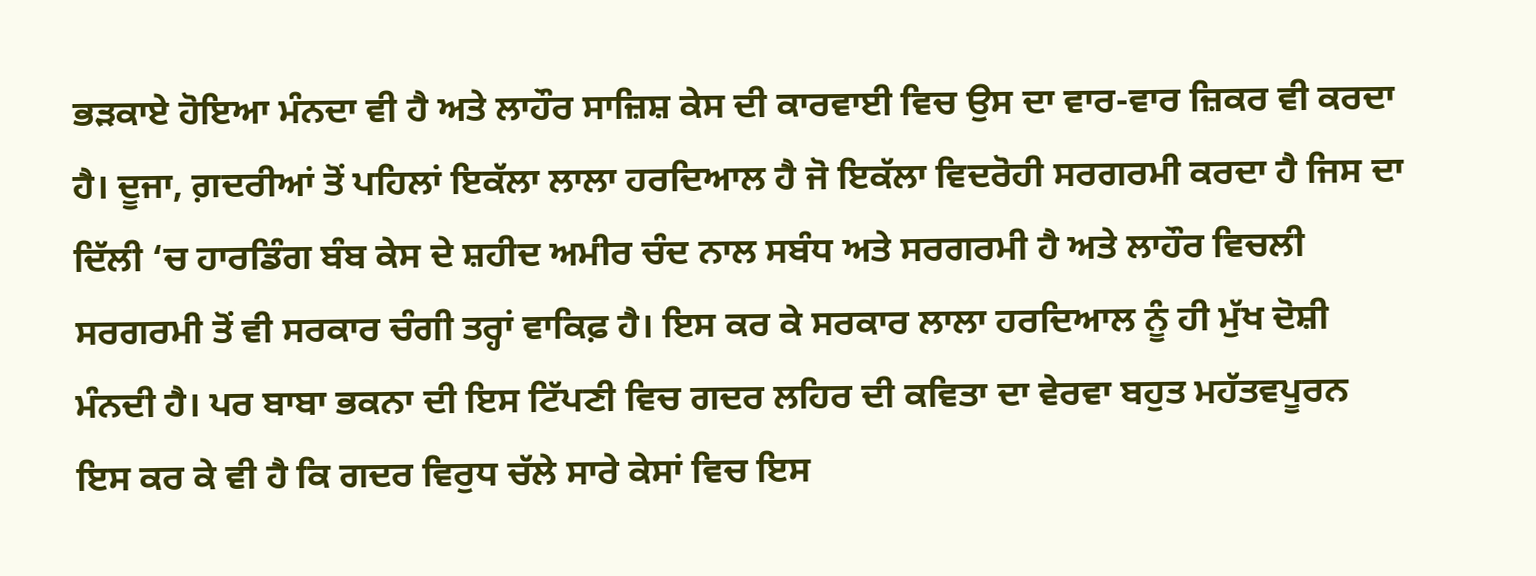ਭੜਕਾਏ ਹੋਇਆ ਮੰਨਦਾ ਵੀ ਹੈ ਅਤੇ ਲਾਹੌਰ ਸਾਜ਼ਿਸ਼ ਕੇਸ ਦੀ ਕਾਰਵਾਈ ਵਿਚ ਉਸ ਦਾ ਵਾਰ-ਵਾਰ ਜ਼ਿਕਰ ਵੀ ਕਰਦਾ ਹੈ। ਦੂਜਾ, ਗ਼ਦਰੀਆਂ ਤੋਂ ਪਹਿਲਾਂ ਇਕੱਲਾ ਲਾਲਾ ਹਰਦਿਆਲ ਹੈ ਜੋ ਇਕੱਲਾ ਵਿਦਰੋਹੀ ਸਰਗਰਮੀ ਕਰਦਾ ਹੈ ਜਿਸ ਦਾ ਦਿੱਲੀ ‘ਚ ਹਾਰਡਿੰਗ ਬੰਬ ਕੇਸ ਦੇ ਸ਼ਹੀਦ ਅਮੀਰ ਚੰਦ ਨਾਲ ਸਬੰਧ ਅਤੇ ਸਰਗਰਮੀ ਹੈ ਅਤੇ ਲਾਹੌਰ ਵਿਚਲੀ ਸਰਗਰਮੀ ਤੋਂ ਵੀ ਸਰਕਾਰ ਚੰਗੀ ਤਰ੍ਹਾਂ ਵਾਕਿਫ਼ ਹੈ। ਇਸ ਕਰ ਕੇ ਸਰਕਾਰ ਲਾਲਾ ਹਰਦਿਆਲ ਨੂੰ ਹੀ ਮੁੱਖ ਦੋਸ਼ੀ ਮੰਨਦੀ ਹੈ। ਪਰ ਬਾਬਾ ਭਕਨਾ ਦੀ ਇਸ ਟਿੱਪਣੀ ਵਿਚ ਗਦਰ ਲਹਿਰ ਦੀ ਕਵਿਤਾ ਦਾ ਵੇਰਵਾ ਬਹੁਤ ਮਹੱਤਵਪੂਰਨ ਇਸ ਕਰ ਕੇ ਵੀ ਹੈ ਕਿ ਗਦਰ ਵਿਰੁਧ ਚੱਲੇ ਸਾਰੇ ਕੇਸਾਂ ਵਿਚ ਇਸ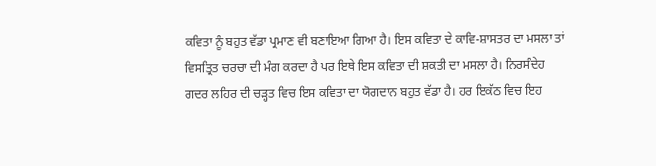ਕਵਿਤਾ ਨੂੰ ਬਹੁਤ ਵੱਡਾ ਪ੍ਰਮਾਣ ਵੀ ਬਣਾਇਆ ਗਿਆ ਹੈ। ਇਸ ਕਵਿਤਾ ਦੇ ਕਾਵਿ-ਸ਼ਾਸਤਰ ਦਾ ਮਸਲਾ ਤਾਂ ਵਿਸਤ੍ਰਿਤ ਚਰਚਾ ਦੀ ਮੰਗ ਕਰਦਾ ਹੈ ਪਰ ਇਥੇ ਇਸ ਕਵਿਤਾ ਦੀ ਸ਼ਕਤੀ ਦਾ ਮਸਲਾ ਹੈ। ਨਿਰਸੰਦੇਹ ਗਦਰ ਲਹਿਰ ਦੀ ਚੜ੍ਹਤ ਵਿਚ ਇਸ ਕਵਿਤਾ ਦਾ ਯੋਗਦਾਨ ਬਹੁਤ ਵੱਡਾ ਹੈ। ਹਰ ਇਕੱਠ ਵਿਚ ਇਹ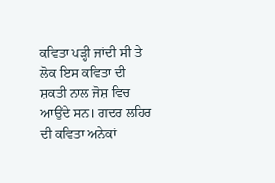ਕਵਿਤਾ ਪੜ੍ਹੀ ਜਾਂਦੀ ਸੀ ਤੇ ਲੋਕ ਇਸ ਕਵਿਤਾ ਦੀ ਸ਼ਕਤੀ ਨਾਲ ਜੋਸ਼ ਵਿਚ ਆਉਂਦੇ ਸਨ। ਗਦਰ ਲਹਿਰ ਦੀ ਕਵਿਤਾ ਅਨੇਕਾਂ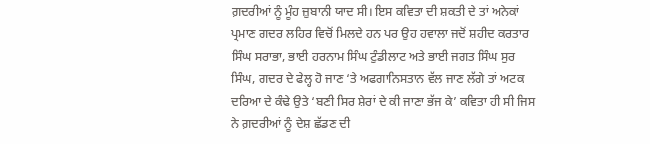ਗ਼ਦਰੀਆਂ ਨੂੰ ਮੂੰਹ ਜ਼ੁਬਾਨੀ ਯਾਦ ਸੀ। ਇਸ ਕਵਿਤਾ ਦੀ ਸ਼ਕਤੀ ਦੇ ਤਾਂ ਅਨੇਕਾਂ ਪ੍ਰਮਾਣ ਗਦਰ ਲਹਿਰ ਵਿਚੋਂ ਮਿਲਦੇ ਹਨ ਪਰ ਉਹ ਹਵਾਲਾ ਜਦੋਂ ਸ਼ਹੀਦ ਕਰਤਾਰ ਸਿੰਘ ਸਰਾਭਾ, ਭਾਈ ਹਰਨਾਮ ਸਿੰਘ ਟੁੰਡੀਲਾਟ ਅਤੇ ਭਾਈ ਜਗਤ ਸਿੰਘ ਸੁਰ ਸਿੰਘ, ਗਦਰ ਦੇ ਫੇਲ੍ਹ ਹੋ ਜਾਣ ‘ਤੇ ਅਫਗਾਨਿਸਤਾਨ ਵੱਲ ਜਾਣ ਲੱਗੇ ਤਾਂ ਅਟਕ ਦਰਿਆ ਦੇ ਕੰਢੇ ਉਤੇ ‘ਬਣੀ ਸਿਰ ਸ਼ੇਰਾਂ ਦੇ ਕੀ ਜਾਣਾ ਭੱਜ ਕੇ’ ਕਵਿਤਾ ਹੀ ਸੀ ਜਿਸ ਨੇ ਗ਼ਦਰੀਆਂ ਨੂੰ ਦੇਸ਼ ਛੱਡਣ ਦੀ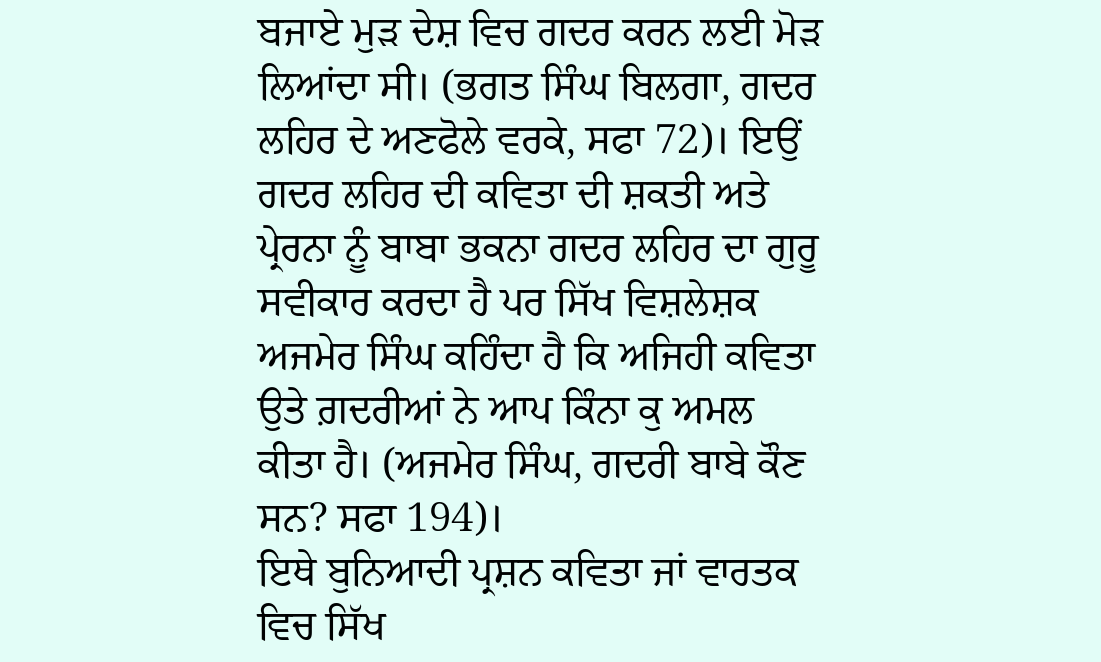ਬਜਾਏ ਮੁੜ ਦੇਸ਼ ਵਿਚ ਗਦਰ ਕਰਨ ਲਈ ਮੋੜ ਲਿਆਂਦਾ ਸੀ। (ਭਗਤ ਸਿੰਘ ਬਿਲਗਾ, ਗਦਰ ਲਹਿਰ ਦੇ ਅਣਫੋਲੇ ਵਰਕੇ, ਸਫਾ 72)। ਇਉਂ ਗਦਰ ਲਹਿਰ ਦੀ ਕਵਿਤਾ ਦੀ ਸ਼ਕਤੀ ਅਤੇ ਪ੍ਰੇਰਨਾ ਨੂੰ ਬਾਬਾ ਭਕਨਾ ਗਦਰ ਲਹਿਰ ਦਾ ਗੁਰੂ ਸਵੀਕਾਰ ਕਰਦਾ ਹੈ ਪਰ ਸਿੱਖ ਵਿਸ਼ਲੇਸ਼ਕ ਅਜਮੇਰ ਸਿੰਘ ਕਹਿੰਦਾ ਹੈ ਕਿ ਅਜਿਹੀ ਕਵਿਤਾ ਉਤੇ ਗ਼ਦਰੀਆਂ ਨੇ ਆਪ ਕਿੰਨਾ ਕੁ ਅਮਲ ਕੀਤਾ ਹੈ। (ਅਜਮੇਰ ਸਿੰਘ, ਗਦਰੀ ਬਾਬੇ ਕੌਣ ਸਨ? ਸਫਾ 194)।
ਇਥੇ ਬੁਨਿਆਦੀ ਪ੍ਰਸ਼ਨ ਕਵਿਤਾ ਜਾਂ ਵਾਰਤਕ ਵਿਚ ਸਿੱਖ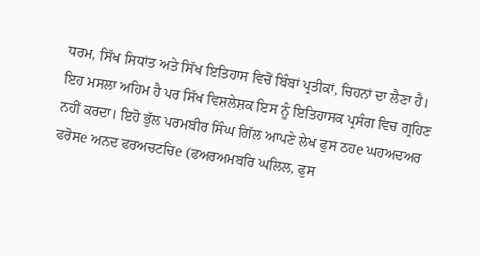ਧਰਮ, ਸਿੱਖ ਸਿਧਾਂਤ ਅਤੇ ਸਿੱਖ ਇਤਿਹਾਸ ਵਿਚੋਂ ਬਿੰਬਾਂ ਪ੍ਰਤੀਕਾਂ, ਚਿਹਨਾਂ ਦਾ ਲੈਣਾ ਹੈ। ਇਹ ਮਸਲਾ ਅਹਿਮ ਹੈ ਪਰ ਸਿੱਖ ਵਿਸ਼ਲੇਸ਼ਕ ਇਸ ਨੂੰ ਇਤਿਹਾਸਕ ਪ੍ਰਸੰਗ ਵਿਚ ਗ੍ਰਹਿਣ ਨਹੀਂ ਕਰਦਾ। ਇਹੋ ਭੁੱਲ ਪਰਮਬੀਰ ਸਿੰਘ ਗਿੱਲ ਆਪਣੇ ਲੇਖ ਫੁਸ ਠਹe ਘਹਅਦਅਰ ਫਰੋਸe ਅਨਦ ਫਰਅਚਟਚਿe (ਫਅਰਅਮਬਰਿ ਘਲਿਲ, ਫੁਸ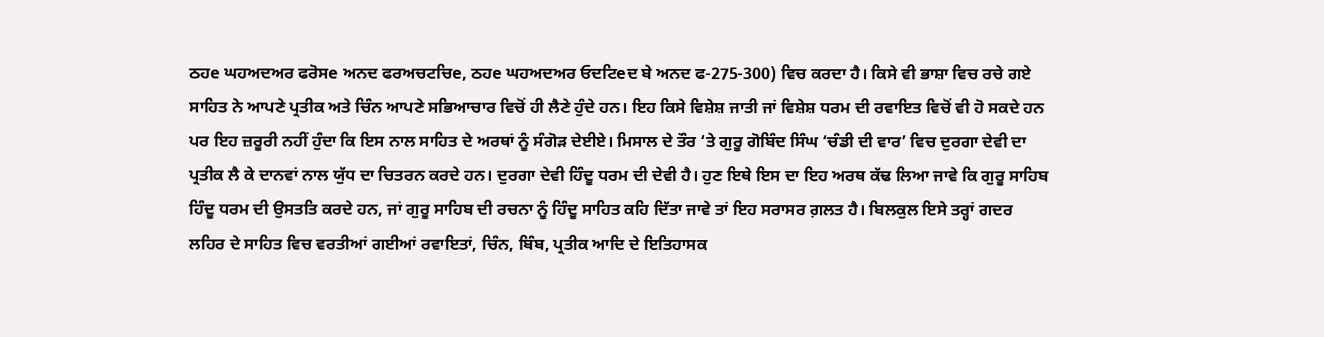ਠਹe ਘਹਅਦਅਰ ਫਰੋਸe ਅਨਦ ਫਰਅਚਟਚਿe, ਠਹe ਘਹਅਦਅਰ ਓਦਟਿeਦ ਬੇ ਅਨਦ ਫ-275-300) ਵਿਚ ਕਰਦਾ ਹੈ। ਕਿਸੇ ਵੀ ਭਾਸ਼ਾ ਵਿਚ ਰਚੇ ਗਏ ਸਾਹਿਤ ਨੇ ਆਪਣੇ ਪ੍ਰਤੀਕ ਅਤੇ ਚਿੰਨ ਆਪਣੇ ਸਭਿਆਚਾਰ ਵਿਚੋਂ ਹੀ ਲੈਣੇ ਹੁੰਦੇ ਹਨ। ਇਹ ਕਿਸੇ ਵਿਸ਼ੇਸ਼ ਜਾਤੀ ਜਾਂ ਵਿਸ਼ੇਸ਼ ਧਰਮ ਦੀ ਰਵਾਇਤ ਵਿਚੋਂ ਵੀ ਹੋ ਸਕਦੇ ਹਨ ਪਰ ਇਹ ਜ਼ਰੂਰੀ ਨਹੀਂ ਹੁੰਦਾ ਕਿ ਇਸ ਨਾਲ ਸਾਹਿਤ ਦੇ ਅਰਥਾਂ ਨੂੰ ਸੰਗੋੜ ਦੇਈਏ। ਮਿਸਾਲ ਦੇ ਤੌਰ ‘ਤੇ ਗੁਰੂ ਗੋਬਿੰਦ ਸਿੰਘ ‘ਚੰਡੀ ਦੀ ਵਾਰ’ ਵਿਚ ਦੁਰਗਾ ਦੇਵੀ ਦਾ ਪ੍ਰਤੀਕ ਲੈ ਕੇ ਦਾਨਵਾਂ ਨਾਲ ਯੁੱਧ ਦਾ ਚਿਤਰਨ ਕਰਦੇ ਹਨ। ਦੁਰਗਾ ਦੇਵੀ ਹਿੰਦੂ ਧਰਮ ਦੀ ਦੇਵੀ ਹੈ। ਹੁਣ ਇਥੇ ਇਸ ਦਾ ਇਹ ਅਰਥ ਕੱਢ ਲਿਆ ਜਾਵੇ ਕਿ ਗੁਰੂ ਸਾਹਿਬ ਹਿੰਦੂ ਧਰਮ ਦੀ ਉਸਤਤਿ ਕਰਦੇ ਹਨ, ਜਾਂ ਗੁਰੂ ਸਾਹਿਬ ਦੀ ਰਚਨਾ ਨੂੰ ਹਿੰਦੂ ਸਾਹਿਤ ਕਹਿ ਦਿੱਤਾ ਜਾਵੇ ਤਾਂ ਇਹ ਸਰਾਸਰ ਗ਼ਲਤ ਹੈ। ਬਿਲਕੁਲ ਇਸੇ ਤਰ੍ਹਾਂ ਗਦਰ ਲਹਿਰ ਦੇ ਸਾਹਿਤ ਵਿਚ ਵਰਤੀਆਂ ਗਈਆਂ ਰਵਾਇਤਾਂ, ਚਿੰਨ, ਬਿੰਬ, ਪ੍ਰਤੀਕ ਆਦਿ ਦੇ ਇਤਿਹਾਸਕ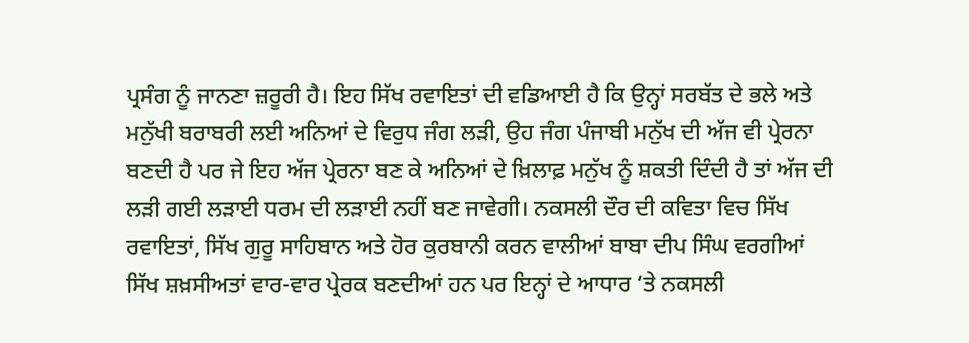ਪ੍ਰਸੰਗ ਨੂੰ ਜਾਨਣਾ ਜ਼ਰੂਰੀ ਹੈ। ਇਹ ਸਿੱਖ ਰਵਾਇਤਾਂ ਦੀ ਵਡਿਆਈ ਹੈ ਕਿ ਉਨ੍ਹਾਂ ਸਰਬੱਤ ਦੇ ਭਲੇ ਅਤੇ ਮਨੁੱਖੀ ਬਰਾਬਰੀ ਲਈ ਅਨਿਆਂ ਦੇ ਵਿਰੁਧ ਜੰਗ ਲੜੀ, ਉਹ ਜੰਗ ਪੰਜਾਬੀ ਮਨੁੱਖ ਦੀ ਅੱਜ ਵੀ ਪ੍ਰੇਰਨਾ ਬਣਦੀ ਹੈ ਪਰ ਜੇ ਇਹ ਅੱਜ ਪ੍ਰੇਰਨਾ ਬਣ ਕੇ ਅਨਿਆਂ ਦੇ ਖ਼ਿਲਾਫ਼ ਮਨੁੱਖ ਨੂੰ ਸ਼ਕਤੀ ਦਿੰਦੀ ਹੈ ਤਾਂ ਅੱਜ ਦੀ ਲੜੀ ਗਈ ਲੜਾਈ ਧਰਮ ਦੀ ਲੜਾਈ ਨਹੀਂ ਬਣ ਜਾਵੇਗੀ। ਨਕਸਲੀ ਦੌਰ ਦੀ ਕਵਿਤਾ ਵਿਚ ਸਿੱਖ ਰਵਾਇਤਾਂ, ਸਿੱਖ ਗੁਰੂ ਸਾਹਿਬਾਨ ਅਤੇ ਹੋਰ ਕੁਰਬਾਨੀ ਕਰਨ ਵਾਲੀਆਂ ਬਾਬਾ ਦੀਪ ਸਿੰਘ ਵਰਗੀਆਂ ਸਿੱਖ ਸ਼ਖ਼ਸੀਅਤਾਂ ਵਾਰ-ਵਾਰ ਪ੍ਰੇਰਕ ਬਣਦੀਆਂ ਹਨ ਪਰ ਇਨ੍ਹਾਂ ਦੇ ਆਧਾਰ ‘ਤੇ ਨਕਸਲੀ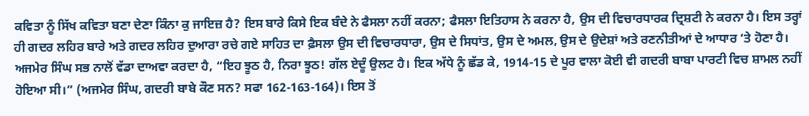ਕਵਿਤਾ ਨੂੰ ਸਿੱਖ ਕਵਿਤਾ ਬਣਾ ਦੇਣਾ ਕਿੰਨਾ ਕੁ ਜਾਇਜ਼ ਹੈ? ਇਸ ਬਾਰੇ ਕਿਸੇ ਇਕ ਬੰਦੇ ਨੇ ਫੈਸਲਾ ਨਹੀਂ ਕਰਨਾ; ਫੈਸਲਾ ਇਤਿਹਾਸ ਨੇ ਕਰਨਾ ਹੈ, ਉਸ ਦੀ ਵਿਚਾਰਧਾਰਕ ਦ੍ਰਿਸ਼ਟੀ ਨੇ ਕਰਨਾ ਹੈ। ਇਸ ਤਰ੍ਹਾਂ ਹੀ ਗਦਰ ਲਹਿਰ ਬਾਰੇ ਅਤੇ ਗਦਰ ਲਹਿਰ ਦੁਆਰਾ ਰਚੇ ਗਏ ਸਾਹਿਤ ਦਾ ਫ਼ੈਸਲਾ ਉਸ ਦੀ ਵਿਚਾਰਧਾਰਾ, ਉਸ ਦੇ ਸਿਧਾਂਤ, ਉਸ ਦੇ ਅਮਲ, ਉਸ ਦੇ ਉਦੇਸ਼ਾਂ ਅਤੇ ਰਣਨੀਤੀਆਂ ਦੇ ਆਧਾਰ ‘ਤੇ ਹੋਣਾ ਹੈ।
ਅਜਮੇਰ ਸਿੰਘ ਸਭ ਨਾਲੋਂ ਵੱਡਾ ਦਾਅਵਾ ਕਰਦਾ ਹੈ, “ਇਹ ਝੂਠ ਹੈ, ਨਿਰਾ ਝੂਠ! ਗੱਲ ਏਦੂੰ ਉਲਟ ਹੈ। ਇਕ ਅੱਧੇ ਨੂੰ ਛੱਡ ਕੇ, 1914-15 ਦੇ ਪੂਰ ਵਾਲਾ ਕੋਈ ਵੀ ਗਦਰੀ ਬਾਬਾ ਪਾਰਟੀ ਵਿਚ ਸ਼ਾਮਲ ਨਹੀਂ ਹੋਇਆ ਸੀ।” (ਅਜਮੇਰ ਸਿੰਘ, ਗਦਰੀ ਬਾਬੇ ਕੌਣ ਸਨ? ਸਫਾ 162-163-164)। ਇਸ ਤੋਂ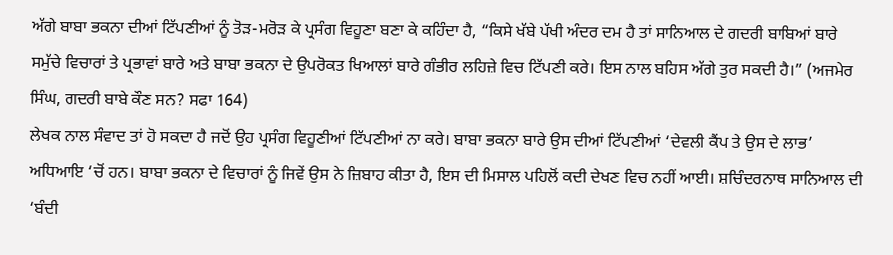ਅੱਗੇ ਬਾਬਾ ਭਕਨਾ ਦੀਆਂ ਟਿੱਪਣੀਆਂ ਨੂੰ ਤੋੜ-ਮਰੋੜ ਕੇ ਪ੍ਰਸੰਗ ਵਿਹੂਣਾ ਬਣਾ ਕੇ ਕਹਿੰਦਾ ਹੈ, “ਕਿਸੇ ਖੱਬੇ ਪੱਖੀ ਅੰਦਰ ਦਮ ਹੈ ਤਾਂ ਸਾਨਿਆਲ ਦੇ ਗਦਰੀ ਬਾਬਿਆਂ ਬਾਰੇ ਸਮੁੱਚੇ ਵਿਚਾਰਾਂ ਤੇ ਪ੍ਰਭਾਵਾਂ ਬਾਰੇ ਅਤੇ ਬਾਬਾ ਭਕਨਾ ਦੇ ਉਪਰੋਕਤ ਖਿਆਲਾਂ ਬਾਰੇ ਗੰਭੀਰ ਲਹਿਜ਼ੇ ਵਿਚ ਟਿੱਪਣੀ ਕਰੇ। ਇਸ ਨਾਲ ਬਹਿਸ ਅੱਗੇ ਤੁਰ ਸਕਦੀ ਹੈ।” (ਅਜਮੇਰ ਸਿੰਘ, ਗਦਰੀ ਬਾਬੇ ਕੌਣ ਸਨ? ਸਫਾ 164)
ਲੇਖਕ ਨਾਲ ਸੰਵਾਦ ਤਾਂ ਹੋ ਸਕਦਾ ਹੈ ਜਦੋਂ ਉਹ ਪ੍ਰਸੰਗ ਵਿਹੂਣੀਆਂ ਟਿੱਪਣੀਆਂ ਨਾ ਕਰੇ। ਬਾਬਾ ਭਕਨਾ ਬਾਰੇ ਉਸ ਦੀਆਂ ਟਿੱਪਣੀਆਂ ‘ਦੇਵਲੀ ਕੈਂਪ ਤੇ ਉਸ ਦੇ ਲਾਭ’ ਅਧਿਆਇ ‘ਚੋਂ ਹਨ। ਬਾਬਾ ਭਕਨਾ ਦੇ ਵਿਚਾਰਾਂ ਨੂੰ ਜਿਵੇਂ ਉਸ ਨੇ ਜ਼ਿਬਾਹ ਕੀਤਾ ਹੈ, ਇਸ ਦੀ ਮਿਸਾਲ ਪਹਿਲੋਂ ਕਦੀ ਦੇਖਣ ਵਿਚ ਨਹੀਂ ਆਈ। ਸ਼ਚਿੰਦਰਨਾਥ ਸਾਨਿਆਲ ਦੀ ‘ਬੰਦੀ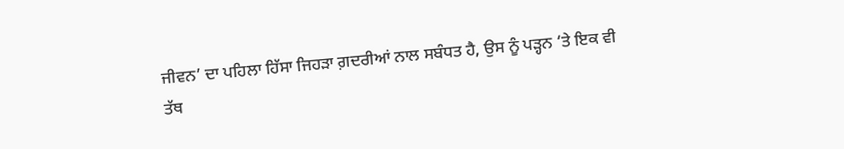ਜੀਵਨ’ ਦਾ ਪਹਿਲਾ ਹਿੱਸਾ ਜਿਹੜਾ ਗ਼ਦਰੀਆਂ ਨਾਲ ਸਬੰਧਤ ਹੈ, ਉਸ ਨੂੰ ਪੜ੍ਹਨ ‘ਤੇ ਇਕ ਵੀ ਤੱਥ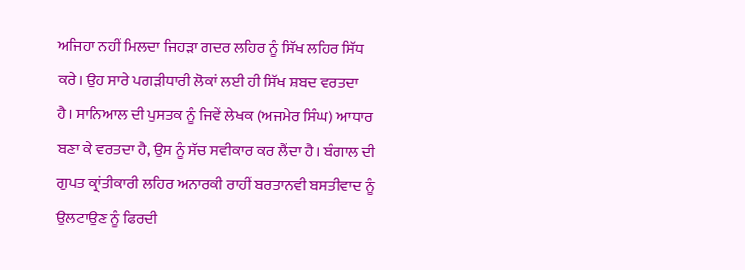ਅਜਿਹਾ ਨਹੀਂ ਮਿਲਦਾ ਜਿਹੜਾ ਗਦਰ ਲਹਿਰ ਨੂੰ ਸਿੱਖ ਲਹਿਰ ਸਿੱਧ ਕਰੇ। ਉਹ ਸਾਰੇ ਪਗੜੀਧਾਰੀ ਲੋਕਾਂ ਲਈ ਹੀ ਸਿੱਖ ਸ਼ਬਦ ਵਰਤਦਾ ਹੈ। ਸਾਨਿਆਲ ਦੀ ਪੁਸਤਕ ਨੂੰ ਜਿਵੇਂ ਲੇਖਕ (ਅਜਮੇਰ ਸਿੰਘ) ਆਧਾਰ ਬਣਾ ਕੇ ਵਰਤਦਾ ਹੈ, ਉਸ ਨੂੰ ਸੱਚ ਸਵੀਕਾਰ ਕਰ ਲੈਂਦਾ ਹੈ। ਬੰਗਾਲ ਦੀ ਗੁਪਤ ਕ੍ਰਾਂਤੀਕਾਰੀ ਲਹਿਰ ਅਨਾਰਕੀ ਰਾਹੀਂ ਬਰਤਾਨਵੀ ਬਸਤੀਵਾਦ ਨੂੰ ਉਲਟਾਉਣ ਨੂੰ ਫਿਰਦੀ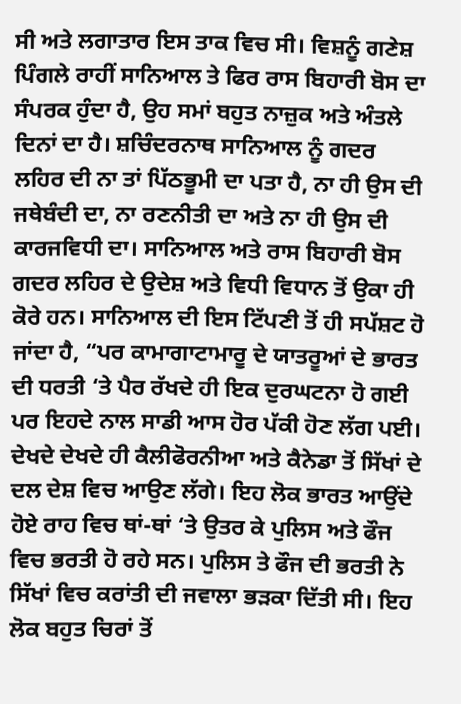ਸੀ ਅਤੇ ਲਗਾਤਾਰ ਇਸ ਤਾਕ ਵਿਚ ਸੀ। ਵਿਸ਼ਨੂੰ ਗਣੇਸ਼ ਪਿੰਗਲੇ ਰਾਹੀਂ ਸਾਨਿਆਲ ਤੇ ਫਿਰ ਰਾਸ ਬਿਹਾਰੀ ਬੋਸ ਦਾ ਸੰਪਰਕ ਹੁੰਦਾ ਹੈ, ਉਹ ਸਮਾਂ ਬਹੁਤ ਨਾਜ਼ੁਕ ਅਤੇ ਅੰਤਲੇ ਦਿਨਾਂ ਦਾ ਹੈ। ਸ਼ਚਿੰਦਰਨਾਥ ਸਾਨਿਆਲ ਨੂੰ ਗਦਰ ਲਹਿਰ ਦੀ ਨਾ ਤਾਂ ਪਿੱਠਭੂਮੀ ਦਾ ਪਤਾ ਹੈ, ਨਾ ਹੀ ਉਸ ਦੀ ਜਥੇਬੰਦੀ ਦਾ, ਨਾ ਰਣਨੀਤੀ ਦਾ ਅਤੇ ਨਾ ਹੀ ਉਸ ਦੀ ਕਾਰਜਵਿਧੀ ਦਾ। ਸਾਨਿਆਲ ਅਤੇ ਰਾਸ ਬਿਹਾਰੀ ਬੋਸ ਗਦਰ ਲਹਿਰ ਦੇ ਉਦੇਸ਼ ਅਤੇ ਵਿਧੀ ਵਿਧਾਨ ਤੋਂ ਉਕਾ ਹੀ ਕੋਰੇ ਹਨ। ਸਾਨਿਆਲ ਦੀ ਇਸ ਟਿੱਪਣੀ ਤੋਂ ਹੀ ਸਪੱਸ਼ਟ ਹੋ ਜਾਂਦਾ ਹੈ, “ਪਰ ਕਾਮਾਗਾਟਾਮਾਰੂ ਦੇ ਯਾਤਰੂਆਂ ਦੇ ਭਾਰਤ ਦੀ ਧਰਤੀ ‘ਤੇ ਪੈਰ ਰੱਖਦੇ ਹੀ ਇਕ ਦੁਰਘਟਨਾ ਹੋ ਗਈ ਪਰ ਇਹਦੇ ਨਾਲ ਸਾਡੀ ਆਸ ਹੋਰ ਪੱਕੀ ਹੋਣ ਲੱਗ ਪਈ। ਦੇਖਦੇ ਦੇਖਦੇ ਹੀ ਕੈਲੀਫੋਰਨੀਆ ਅਤੇ ਕੈਨੇਡਾ ਤੋਂ ਸਿੱਖਾਂ ਦੇ ਦਲ ਦੇਸ਼ ਵਿਚ ਆਉਣ ਲੱਗੇ। ਇਹ ਲੋਕ ਭਾਰਤ ਆਉਂਦੇ ਹੋਏ ਰਾਹ ਵਿਚ ਥਾਂ-ਥਾਂ ‘ਤੇ ਉਤਰ ਕੇ ਪੁਲਿਸ ਅਤੇ ਫੌਜ ਵਿਚ ਭਰਤੀ ਹੋ ਰਹੇ ਸਨ। ਪੁਲਿਸ ਤੇ ਫੌਜ ਦੀ ਭਰਤੀ ਨੇ ਸਿੱਖਾਂ ਵਿਚ ਕਰਾਂਤੀ ਦੀ ਜਵਾਲਾ ਭੜਕਾ ਦਿੱਤੀ ਸੀ। ਇਹ ਲੋਕ ਬਹੁਤ ਚਿਰਾਂ ਤੋਂ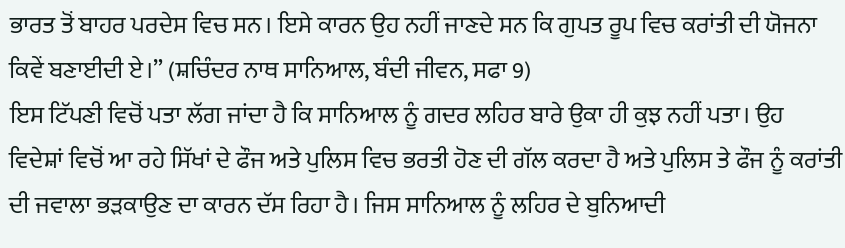ਭਾਰਤ ਤੋਂ ਬਾਹਰ ਪਰਦੇਸ ਵਿਚ ਸਨ। ਇਸੇ ਕਾਰਨ ਉਹ ਨਹੀਂ ਜਾਣਦੇ ਸਨ ਕਿ ਗੁਪਤ ਰੂਪ ਵਿਚ ਕਰਾਂਤੀ ਦੀ ਯੋਜਨਾ ਕਿਵੇਂ ਬਣਾਈਦੀ ਏ।” (ਸ਼ਚਿੰਦਰ ਨਾਥ ਸਾਨਿਆਲ, ਬੰਦੀ ਜੀਵਨ, ਸਫਾ 9)
ਇਸ ਟਿੱਪਣੀ ਵਿਚੋਂ ਪਤਾ ਲੱਗ ਜਾਂਦਾ ਹੈ ਕਿ ਸਾਨਿਆਲ ਨੂੰ ਗਦਰ ਲਹਿਰ ਬਾਰੇ ਉਕਾ ਹੀ ਕੁਝ ਨਹੀਂ ਪਤਾ। ਉਹ ਵਿਦੇਸ਼ਾਂ ਵਿਚੋਂ ਆ ਰਹੇ ਸਿੱਖਾਂ ਦੇ ਫੌਜ ਅਤੇ ਪੁਲਿਸ ਵਿਚ ਭਰਤੀ ਹੋਣ ਦੀ ਗੱਲ ਕਰਦਾ ਹੈ ਅਤੇ ਪੁਲਿਸ ਤੇ ਫੌਜ ਨੂੰ ਕਰਾਂਤੀ ਦੀ ਜਵਾਲਾ ਭੜਕਾਉਣ ਦਾ ਕਾਰਨ ਦੱਸ ਰਿਹਾ ਹੈ। ਜਿਸ ਸਾਨਿਆਲ ਨੂੰ ਲਹਿਰ ਦੇ ਬੁਨਿਆਦੀ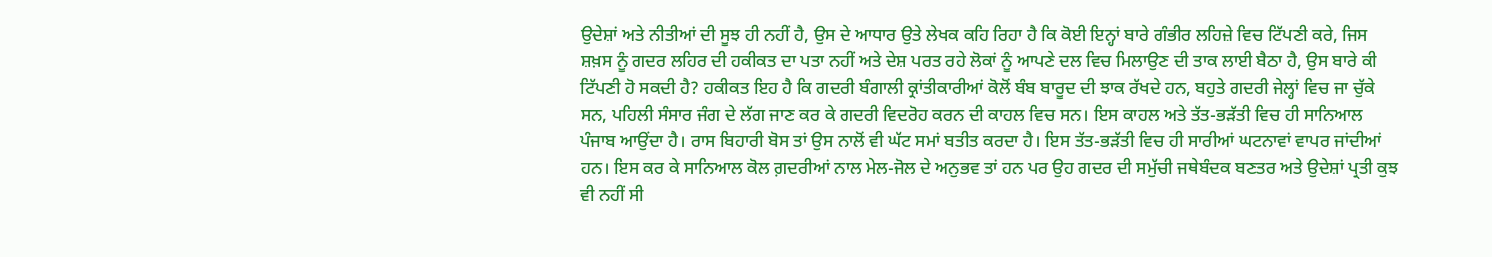ਉਦੇਸ਼ਾਂ ਅਤੇ ਨੀਤੀਆਂ ਦੀ ਸੂਝ ਹੀ ਨਹੀਂ ਹੈ, ਉਸ ਦੇ ਆਧਾਰ ਉਤੇ ਲੇਖਕ ਕਹਿ ਰਿਹਾ ਹੈ ਕਿ ਕੋਈ ਇਨ੍ਹਾਂ ਬਾਰੇ ਗੰਭੀਰ ਲਹਿਜ਼ੇ ਵਿਚ ਟਿੱਪਣੀ ਕਰੇ, ਜਿਸ ਸ਼ਖ਼ਸ ਨੂੰ ਗਦਰ ਲਹਿਰ ਦੀ ਹਕੀਕਤ ਦਾ ਪਤਾ ਨਹੀਂ ਅਤੇ ਦੇਸ਼ ਪਰਤ ਰਹੇ ਲੋਕਾਂ ਨੂੰ ਆਪਣੇ ਦਲ ਵਿਚ ਮਿਲਾਉਣ ਦੀ ਤਾਕ ਲਾਈ ਬੈਠਾ ਹੈ, ਉਸ ਬਾਰੇ ਕੀ ਟਿੱਪਣੀ ਹੋ ਸਕਦੀ ਹੈ? ਹਕੀਕਤ ਇਹ ਹੈ ਕਿ ਗਦਰੀ ਬੰਗਾਲੀ ਕ੍ਰਾਂਤੀਕਾਰੀਆਂ ਕੋਲੋਂ ਬੰਬ ਬਾਰੂਦ ਦੀ ਝਾਕ ਰੱਖਦੇ ਹਨ, ਬਹੁਤੇ ਗਦਰੀ ਜੇਲ੍ਹਾਂ ਵਿਚ ਜਾ ਚੁੱਕੇ ਸਨ, ਪਹਿਲੀ ਸੰਸਾਰ ਜੰਗ ਦੇ ਲੱਗ ਜਾਣ ਕਰ ਕੇ ਗਦਰੀ ਵਿਦਰੋਹ ਕਰਨ ਦੀ ਕਾਹਲ ਵਿਚ ਸਨ। ਇਸ ਕਾਹਲ ਅਤੇ ਤੱਤ-ਭੜੱਤੀ ਵਿਚ ਹੀ ਸਾਨਿਆਲ ਪੰਜਾਬ ਆਉਂਦਾ ਹੈ। ਰਾਸ ਬਿਹਾਰੀ ਬੋਸ ਤਾਂ ਉਸ ਨਾਲੋਂ ਵੀ ਘੱਟ ਸਮਾਂ ਬਤੀਤ ਕਰਦਾ ਹੈ। ਇਸ ਤੱਤ-ਭੜੱਤੀ ਵਿਚ ਹੀ ਸਾਰੀਆਂ ਘਟਨਾਵਾਂ ਵਾਪਰ ਜਾਂਦੀਆਂ ਹਨ। ਇਸ ਕਰ ਕੇ ਸਾਨਿਆਲ ਕੋਲ ਗ਼ਦਰੀਆਂ ਨਾਲ ਮੇਲ-ਜੋਲ ਦੇ ਅਨੁਭਵ ਤਾਂ ਹਨ ਪਰ ਉਹ ਗਦਰ ਦੀ ਸਮੁੱਚੀ ਜਥੇਬੰਦਕ ਬਣਤਰ ਅਤੇ ਉਦੇਸ਼ਾਂ ਪ੍ਰਤੀ ਕੁਝ ਵੀ ਨਹੀਂ ਸੀ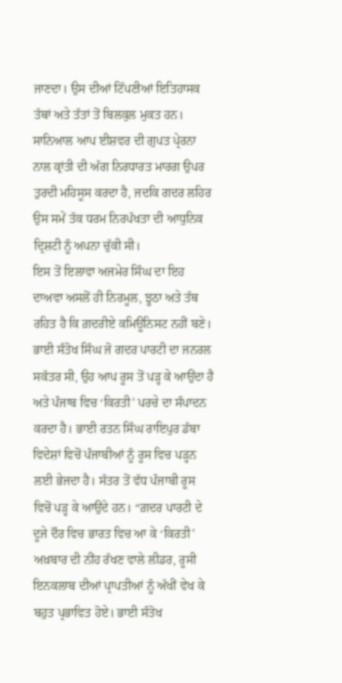ਜਾਣਦਾ। ਉਸ ਦੀਆਂ ਟਿੱਪਣੀਆਂ ਇਤਿਹਾਸਕ ਤੱਥਾਂ ਅਤੇ ਤੱਤਾਂ ਤੋਂ ਬਿਲਕੁਲ ਮੁਕਤ ਹਨ। ਸਾਨਿਆਲ ਆਪ ਈਸ਼ਵਰ ਦੀ ਗੁਪਤ ਪ੍ਰੇਰਨਾ ਨਾਲ ਕ੍ਰਾਂਤੀ ਦੀ ਅੱਗ ਨਿਰਧਾਰਤ ਮਾਰਗ ਉਪਰ ਤੁਰਦੀ ਮਹਿਸੂਸ ਕਰਦਾ ਹੈ, ਜਦਕਿ ਗਦਰ ਲਹਿਰ ਉਸ ਸਮੇਂ ਤੱਕ ਧਰਮ ਨਿਰਪੱਖਤਾ ਦੀ ਆਧੁਨਿਕ ਦ੍ਰਿਸ਼ਟੀ ਨੂੰ ਅਪਨਾ ਚੁੱਕੀ ਸੀ।
ਇਸ ਤੋਂ ਇਲਾਵਾ ਅਜਮੇਰ ਸਿੰਘ ਦਾ ਇਹ ਦਾਅਵਾ ਅਸਲੋਂ ਹੀ ਨਿਰਮੂਲ, ਝੂਠਾ ਅਤੇ ਤੱਥ ਰਹਿਤ ਹੈ ਕਿ ਗ਼ਦਰੀਏ ਕਮਿਊਨਿਸਟ ਨਹੀਂ ਬਣੇ। ਭਾਈ ਸੰਤੋਖ ਸਿੰਘ ਜੋ ਗਦਰ ਪਾਰਟੀ ਦਾ ਜਨਰਲ ਸਕੱਤਰ ਸੀ, ਉਹ ਆਪ ਰੂਸ ਤੋਂ ਪੜ੍ਹ ਕੇ ਆਉਂਦਾ ਹੈ ਅਤੇ ਪੰਜਾਬ ਵਿਚ ‘ਕਿਰਤੀ’ ਪਰਚੇ ਦਾ ਸੰਪਾਦਨ ਕਰਦਾ ਹੈ। ਭਾਈ ਰਤਨ ਸਿੰਘ ਰਾਇਪੁਰ ਡੱਬਾ ਵਿਦੇਸ਼ਾਂ ਵਿਚੋਂ ਪੰਜਾਬੀਆਂ ਨੂੰ ਰੂਸ ਵਿਚ ਪੜ੍ਹਨ ਲਈ ਭੇਜਦਾ ਹੈ। ਸੱਤਰ ਤੋਂ ਵੱਧ ਪੰਜਾਬੀ ਰੂਸ ਵਿਚੋਂ ਪੜ੍ਹ ਕੇ ਆਉਂਦੇ ਹਨ। “ਗ਼ਦਰ ਪਾਰਟੀ ਦੇ ਦੂਜੇ ਦੌਰ ਵਿਚ ਭਾਰਤ ਵਿਚ ਆ ਕੇ ‘ਕਿਰਤੀ’ ਅਖ਼ਬਾਰ ਦੀ ਨੀਂਹ ਰੱਖਣ ਵਾਲੇ ਲੀਡਰ, ਰੂਸੀ ਇਨਕਲਾਬ ਦੀਆਂ ਪ੍ਰਾਪਤੀਆਂ ਨੂੰ ਅੱਖੀਂ ਵੇਖ ਕੇ ਬਹੁਤ ਪ੍ਰਭਾਵਿਤ ਹੋਏ। ਭਾਈ ਸੰਤੋਖ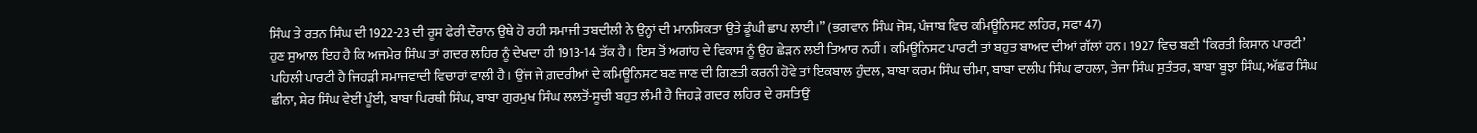ਸਿੰਘ ਤੇ ਰਤਨ ਸਿੰਘ ਦੀ 1922-23 ਦੀ ਰੂਸ ਫੇਰੀ ਦੌਰਾਨ ਉਥੇ ਹੋ ਰਹੀ ਸਮਾਜੀ ਤਬਦੀਲੀ ਨੇ ਉਨ੍ਹਾਂ ਦੀ ਮਾਨਸਿਕਤਾ ਉਤੇ ਡੂੰਘੀ ਛਾਪ ਲਾਈ।” (ਭਗਵਾਨ ਸਿੰਘ ਜੋਸ਼, ਪੰਜਾਬ ਵਿਚ ਕਮਿਊਨਿਸਟ ਲਹਿਰ, ਸਫਾ 47)
ਹੁਣ ਸੁਆਲ ਇਹ ਹੈ ਕਿ ਅਜਮੇਰ ਸਿੰਘ ਤਾਂ ਗਦਰ ਲਹਿਰ ਨੂੰ ਦੇਖਦਾ ਹੀ 1913-14 ਤੱਕ ਹੈ। ਇਸ ਤੋਂ ਅਗਾਂਹ ਦੇ ਵਿਕਾਸ ਨੂੰ ਉਹ ਛੇੜਨ ਲਈ ਤਿਆਰ ਨਹੀਂ। ਕਮਿਊਨਿਸਟ ਪਾਰਟੀ ਤਾਂ ਬਹੁਤ ਬਾਅਦ ਦੀਆਂ ਗੱਲਾਂ ਹਨ। 1927 ਵਿਚ ਬਣੀ ‘ਕਿਰਤੀ ਕਿਸਾਨ ਪਾਰਟੀ’ ਪਹਿਲੀ ਪਾਰਟੀ ਹੈ ਜਿਹੜੀ ਸਮਾਜਵਾਦੀ ਵਿਚਾਰਾਂ ਵਾਲੀ ਹੈ। ਉਂਜ ਜੇ ਗ਼ਦਰੀਆਂ ਦੇ ਕਮਿਊਨਿਸਟ ਬਣ ਜਾਣ ਦੀ ਗਿਣਤੀ ਕਰਨੀ ਹੋਵੇ ਤਾਂ ਇਕਬਾਲ ਹੁੰਦਲ, ਬਾਬਾ ਕਰਮ ਸਿੰਘ ਚੀਮਾ, ਬਾਬਾ ਦਲੀਪ ਸਿੰਘ ਫਾਹਲਾ, ਤੇਜਾ ਸਿੰਘ ਸੁਤੰਤਰ, ਬਾਬਾ ਬੂਝਾ ਸਿੰਘ, ਅੱਛਰ ਸਿੰਘ ਛੀਨਾ, ਸ਼ੇਰ ਸਿੰਘ ਵੇਈਂ ਪੂੰਈ, ਬਾਬਾ ਪਿਰਥੀ ਸਿੰਘ, ਬਾਬਾ ਗੁਰਮੁਖ ਸਿੰਘ ਲਲਤੋਂ-ਸੂਚੀ ਬਹੁਤ ਲੰਮੀ ਹੈ ਜਿਹੜੇ ਗਦਰ ਲਹਿਰ ਦੇ ਰਸਤਿਉਂ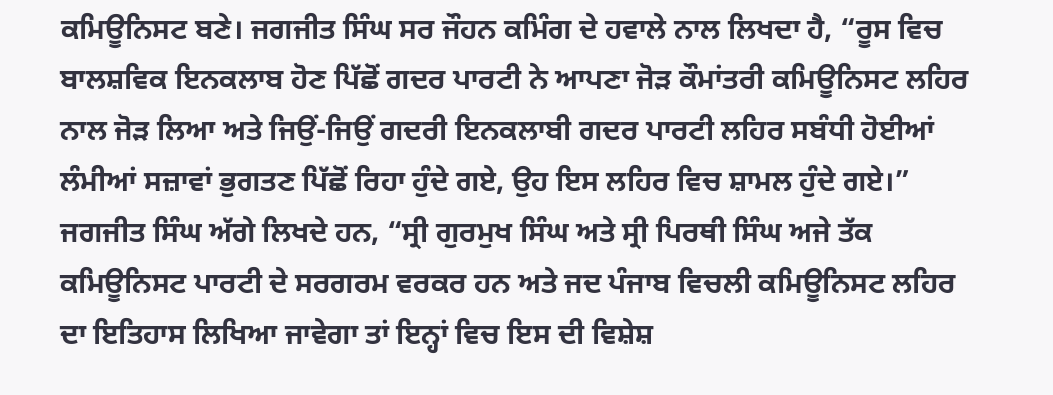ਕਮਿਊਨਿਸਟ ਬਣੇ। ਜਗਜੀਤ ਸਿੰਘ ਸਰ ਜੌਹਨ ਕਮਿੰਗ ਦੇ ਹਵਾਲੇ ਨਾਲ ਲਿਖਦਾ ਹੈ, “ਰੂਸ ਵਿਚ ਬਾਲਸ਼ਵਿਕ ਇਨਕਲਾਬ ਹੋਣ ਪਿੱਛੋਂ ਗਦਰ ਪਾਰਟੀ ਨੇ ਆਪਣਾ ਜੋੜ ਕੌਮਾਂਤਰੀ ਕਮਿਊਨਿਸਟ ਲਹਿਰ ਨਾਲ ਜੋੜ ਲਿਆ ਅਤੇ ਜਿਉਂ-ਜਿਉਂ ਗਦਰੀ ਇਨਕਲਾਬੀ ਗਦਰ ਪਾਰਟੀ ਲਹਿਰ ਸਬੰਧੀ ਹੋਈਆਂ ਲੰਮੀਆਂ ਸਜ਼ਾਵਾਂ ਭੁਗਤਣ ਪਿੱਛੋਂ ਰਿਹਾ ਹੁੰਦੇ ਗਏ, ਉਹ ਇਸ ਲਹਿਰ ਵਿਚ ਸ਼ਾਮਲ ਹੁੰਦੇ ਗਏ।” ਜਗਜੀਤ ਸਿੰਘ ਅੱਗੇ ਲਿਖਦੇ ਹਨ, “ਸ੍ਰੀ ਗੁਰਮੁਖ ਸਿੰਘ ਅਤੇ ਸ੍ਰੀ ਪਿਰਥੀ ਸਿੰਘ ਅਜੇ ਤੱਕ ਕਮਿਊਨਿਸਟ ਪਾਰਟੀ ਦੇ ਸਰਗਰਮ ਵਰਕਰ ਹਨ ਅਤੇ ਜਦ ਪੰਜਾਬ ਵਿਚਲੀ ਕਮਿਊਨਿਸਟ ਲਹਿਰ ਦਾ ਇਤਿਹਾਸ ਲਿਖਿਆ ਜਾਵੇਗਾ ਤਾਂ ਇਨ੍ਹਾਂ ਵਿਚ ਇਸ ਦੀ ਵਿਸ਼ੇਸ਼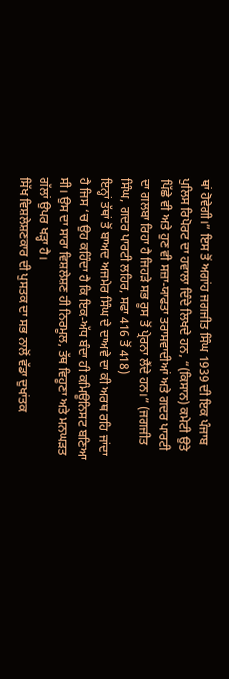ਥਾਂ ਹੋਵੇਗੀ।” ਇਸ ਤੋਂ ਅਗਾਂਹ ਜਗਜੀਤ ਸਿੰਘ 1939 ਦੀ ਇਕ ਪੰਜਾਬ ਪੁਲਿਸ ਰਿਪੋਰਟ ਦਾ ਹਵਾਲਾ ਦਿੰਦੇ ਲਿਖਦੇ ਹਨ, “(ਕਿਸਾਨ) ਕਮੇਟੀ ਉਤੇ ਪਿੱਛੇ ਵੀ ਅਤੇ ਹੁਣ ਵੀ ਸਜ਼ਾ-ਯਾਫਤਾ ਤਰਾਸਵਾਦੀਆਂ ਅਤੇ ਗਦਰ ਪਾਰਟੀ ਦਾ ਗਲਬਾ ਰਿਹਾ ਹੈ ਜਿਹੜੇ ਸਭ ਰੂਸ ਤੋਂ ਪ੍ਰੇਰਨਾ ਲੈਂਦੇ ਹਨ।” (ਜਗਜੀਤ ਸਿੰਘ, ਗਦਰ ਪਾਰਟੀ ਲਹਿਰ, ਸਫਾ 416 ਤੋਂ 418)
ਇਨ੍ਹਾਂ ਤੱਥਾਂ ਤੋਂ ਬਾਅਦ ਅਜਮੇਰ ਸਿੰਘ ਦੇ ਦਾਅਵੇ ਦਾ ਕੀ ਅਰਥ ਰਹਿ ਜਾਂਦਾ ਹੈ ਜਿਸ ‘ਚ ਉਹ ਕਹਿੰਦਾ ਹੈ ਕਿ ਇਕ-ਅੱਧ ਬੰਦਾ ਹੀ ਕਮਿਊਨਿਸਟ ਬਣਿਆ ਸੀ। ਉਸ ਦਾ ਸਾਰਾ ਵਿਸ਼ਲੇਸ਼ਣ ਹੀ ਨਿਰਮੂਲ, ਤੱਥ ਵਿਹੂਣਾ ਅਤੇ ਮਨਘੜਤ ਗੱਲਾਂ ਉਪਰ ਖੜ੍ਹਾ ਹੈ।
ਸਿੱਖ ਵਿਸ਼ਲੇਸ਼ਣਕਾਰ ਦੀ ਪੁਸਤਕ ਦਾ ਸਭ ਨਾਲੋਂ ਵੱਡਾ ਦੁਖਾਂਤਕ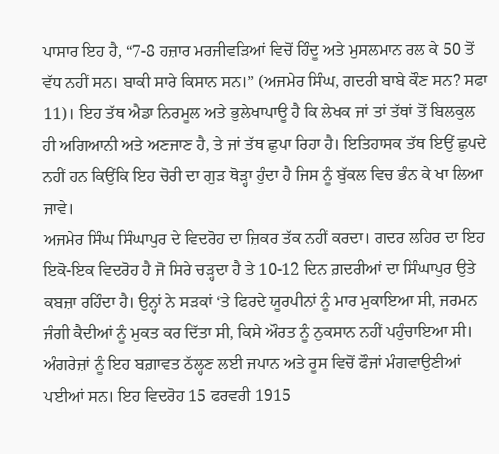ਪਾਸਾਰ ਇਹ ਹੈ, “7-8 ਹਜ਼ਾਰ ਮਰਜੀਵੜਿਆਂ ਵਿਚੋਂ ਹਿੰਦੂ ਅਤੇ ਮੁਸਲਮਾਨ ਰਲ ਕੇ 50 ਤੋਂ ਵੱਧ ਨਹੀਂ ਸਨ। ਬਾਕੀ ਸਾਰੇ ਕਿਸਾਨ ਸਨ।” (ਅਜਮੇਰ ਸਿੰਘ, ਗਦਰੀ ਬਾਬੇ ਕੌਣ ਸਨ? ਸਫਾ 11)। ਇਹ ਤੱਥ ਐਡਾ ਨਿਰਮੂਲ ਅਤੇ ਭੁਲੇਖਾਪਾਊ ਹੈ ਕਿ ਲੇਖਕ ਜਾਂ ਤਾਂ ਤੱਥਾਂ ਤੋਂ ਬਿਲਕੁਲ ਹੀ ਅਗਿਆਨੀ ਅਤੇ ਅਣਜਾਣ ਹੈ, ਤੇ ਜਾਂ ਤੱਥ ਛੁਪਾ ਰਿਹਾ ਹੈ। ਇਤਿਹਾਸਕ ਤੱਥ ਇਉਂ ਛੁਪਦੇ ਨਹੀਂ ਹਨ ਕਿਉਂਕਿ ਇਹ ਚੋਰੀ ਦਾ ਗੁੜ ਥੋੜ੍ਹਾ ਹੁੰਦਾ ਹੈ ਜਿਸ ਨੂੰ ਬੁੱਕਲ ਵਿਚ ਭੰਨ ਕੇ ਖਾ ਲਿਆ ਜਾਵੇ।
ਅਜਮੇਰ ਸਿੰਘ ਸਿੰਘਾਪੁਰ ਦੇ ਵਿਦਰੋਹ ਦਾ ਜ਼ਿਕਰ ਤੱਕ ਨਹੀਂ ਕਰਦਾ। ਗਦਰ ਲਹਿਰ ਦਾ ਇਹ ਇਕੋ-ਇਕ ਵਿਦਰੋਹ ਹੈ ਜੋ ਸਿਰੇ ਚੜ੍ਹਦਾ ਹੈ ਤੇ 10-12 ਦਿਨ ਗ਼ਦਰੀਆਂ ਦਾ ਸਿੰਘਾਪੁਰ ਉਤੇ ਕਬਜ਼ਾ ਰਹਿੰਦਾ ਹੈ। ਉਨ੍ਹਾਂ ਨੇ ਸੜਕਾਂ ‘ਤੇ ਫਿਰਦੇ ਯੂਰਪੀਨਾਂ ਨੂੰ ਮਾਰ ਮੁਕਾਇਆ ਸੀ, ਜਰਮਨ ਜੰਗੀ ਕੈਦੀਆਂ ਨੂੰ ਮੁਕਤ ਕਰ ਦਿੱਤਾ ਸੀ, ਕਿਸੇ ਔਰਤ ਨੂੰ ਨੁਕਸਾਨ ਨਹੀਂ ਪਹੁੰਚਾਇਆ ਸੀ। ਅੰਗਰੇਜ਼ਾਂ ਨੂੰ ਇਹ ਬਗ਼ਾਵਤ ਠੱਲ੍ਹਣ ਲਈ ਜਪਾਨ ਅਤੇ ਰੂਸ ਵਿਚੋਂ ਫੌਜਾਂ ਮੰਗਵਾਉਣੀਆਂ ਪਈਆਂ ਸਨ। ਇਹ ਵਿਦਰੋਹ 15 ਫਰਵਰੀ 1915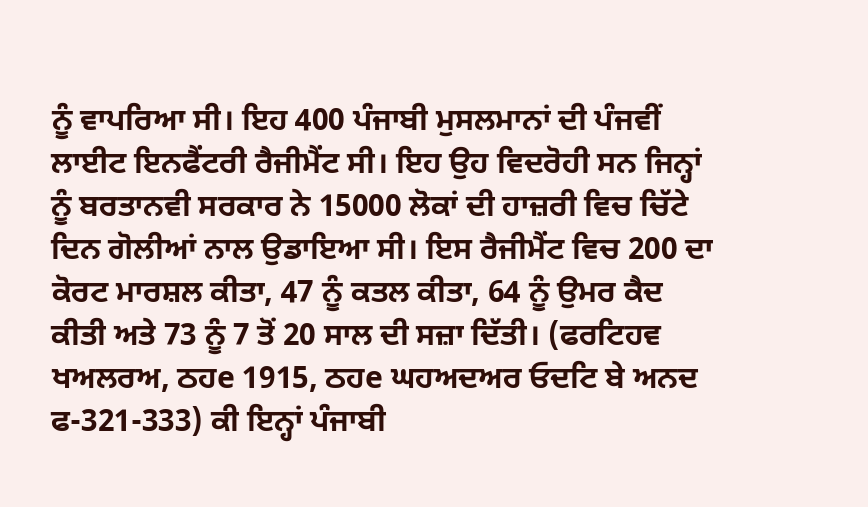ਨੂੰ ਵਾਪਰਿਆ ਸੀ। ਇਹ 400 ਪੰਜਾਬੀ ਮੁਸਲਮਾਨਾਂ ਦੀ ਪੰਜਵੀਂ ਲਾਈਟ ਇਨਫੈਂਟਰੀ ਰੈਜੀਮੈਂਟ ਸੀ। ਇਹ ਉਹ ਵਿਦਰੋਹੀ ਸਨ ਜਿਨ੍ਹਾਂ ਨੂੰ ਬਰਤਾਨਵੀ ਸਰਕਾਰ ਨੇ 15000 ਲੋਕਾਂ ਦੀ ਹਾਜ਼ਰੀ ਵਿਚ ਚਿੱਟੇ ਦਿਨ ਗੋਲੀਆਂ ਨਾਲ ਉਡਾਇਆ ਸੀ। ਇਸ ਰੈਜੀਮੈਂਟ ਵਿਚ 200 ਦਾ ਕੋਰਟ ਮਾਰਸ਼ਲ ਕੀਤਾ, 47 ਨੂੰ ਕਤਲ ਕੀਤਾ, 64 ਨੂੰ ਉਮਰ ਕੈਦ ਕੀਤੀ ਅਤੇ 73 ਨੂੰ 7 ਤੋਂ 20 ਸਾਲ ਦੀ ਸਜ਼ਾ ਦਿੱਤੀ। (ਫਰਟਿਹਵ ਖਅਲਰਅ, ਠਹe 1915, ਠਹe ਘਹਅਦਅਰ ਓਦਟਿ ਬੇ ਅਨਦ ਫ-321-333) ਕੀ ਇਨ੍ਹਾਂ ਪੰਜਾਬੀ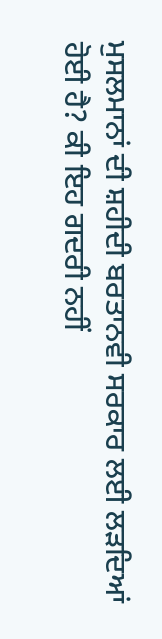ਮੁਸਲਮਾਨਾਂ ਦੀ ਸ਼ਹੀਦੀ ਬਰਤਾਨਵੀ ਸਰਕਾਰ ਲਈ ਲੜਦਿਆਂ ਹੋਈ ਹੈ? ਕੀ ਇਹ ਗਦਰੀ ਨਹੀਂ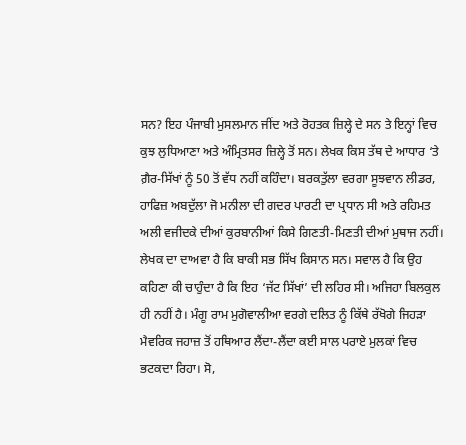ਸਨ? ਇਹ ਪੰਜਾਬੀ ਮੁਸਲਮਾਨ ਜੀਂਦ ਅਤੇ ਰੋਹਤਕ ਜ਼ਿਲ੍ਹੇ ਦੇ ਸਨ ਤੇ ਇਨ੍ਹਾਂ ਵਿਚ ਕੁਝ ਲੁਧਿਆਣਾ ਅਤੇ ਅੰਮ੍ਰਿਤਸਰ ਜ਼ਿਲ੍ਹੇ ਤੋਂ ਸਨ। ਲੇਖਕ ਕਿਸ ਤੱਥ ਦੇ ਆਧਾਰ ‘ਤੇ ਗ਼ੈਰ-ਸਿੱਖਾਂ ਨੂੰ 50 ਤੋਂ ਵੱਧ ਨਹੀਂ ਕਹਿੰਦਾ। ਬਰਕਤੁੱਲਾ ਵਰਗਾ ਸੂਝਵਾਨ ਲੀਡਰ, ਹਾਫਿਜ਼ ਅਬਦੁੱਲਾ ਜੋ ਮਨੀਲਾ ਦੀ ਗਦਰ ਪਾਰਟੀ ਦਾ ਪ੍ਰਧਾਨ ਸੀ ਅਤੇ ਰਹਿਮਤ ਅਲੀ ਵਜੀਦਕੇ ਦੀਆਂ ਕੁਰਬਾਨੀਆਂ ਕਿਸੇ ਗਿਣਤੀ-ਮਿਣਤੀ ਦੀਆਂ ਮੁਥਾਜ ਨਹੀਂ। ਲੇਖਕ ਦਾ ਦਾਅਵਾ ਹੈ ਕਿ ਬਾਕੀ ਸਭ ਸਿੱਖ ਕਿਸਾਨ ਸਨ। ਸਵਾਲ ਹੈ ਕਿ ਉਹ ਕਹਿਣਾ ਕੀ ਚਾਹੁੰਦਾ ਹੈ ਕਿ ਇਹ ‘ਜੱਟ ਸਿੱਖਾਂ’ ਦੀ ਲਹਿਰ ਸੀ। ਅਜਿਹਾ ਬਿਲਕੁਲ ਹੀ ਨਹੀਂ ਹੈ। ਮੰਗੂ ਰਾਮ ਮੁਗੋਵਾਲੀਆ ਵਰਗੇ ਦਲਿਤ ਨੂੰ ਕਿੱਥੇ ਰੱਖੋਗੇ ਜਿਹੜਾ ਮੈਵਰਿਕ ਜਹਾਜ਼ ਤੋਂ ਹਥਿਆਰ ਲੈਂਦਾ-ਲੈਂਦਾ ਕਈ ਸਾਲ ਪਰਾਏ ਮੁਲਕਾਂ ਵਿਚ ਭਟਕਦਾ ਰਿਹਾ। ਸੋ,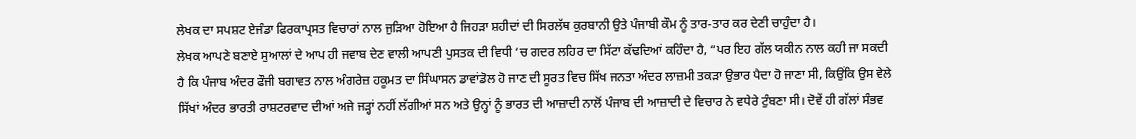ਲੇਖਕ ਦਾ ਸਪਸ਼ਟ ਏਜੰਡਾ ਫਿਰਕਾਪ੍ਰਸਤ ਵਿਚਾਰਾਂ ਨਾਲ ਜੁੜਿਆ ਹੋਇਆ ਹੈ ਜਿਹੜਾ ਸ਼ਹੀਦਾਂ ਦੀ ਸਿਰਲੱਥ ਕੁਰਬਾਨੀ ਉਤੇ ਪੰਜਾਬੀ ਕੌਮ ਨੂੰ ਤਾਰ-ਤਾਰ ਕਰ ਦੇਣੀ ਚਾਹੁੰਦਾ ਹੈ।
ਲੇਖਕ ਆਪਣੇ ਬਣਾਏ ਸੁਆਲਾਂ ਦੇ ਆਪ ਹੀ ਜਵਾਬ ਦੇਣ ਵਾਲੀ ਆਪਣੀ ਪੁਸਤਕ ਦੀ ਵਿਧੀ ‘ਚ ਗਦਰ ਲਹਿਰ ਦਾ ਸਿੱਟਾ ਕੱਢਦਿਆਂ ਕਹਿੰਦਾ ਹੈ, “ਪਰ ਇਹ ਗੱਲ ਯਕੀਨ ਨਾਲ ਕਹੀ ਜਾ ਸਕਦੀ ਹੈ ਕਿ ਪੰਜਾਬ ਅੰਦਰ ਫੌਜੀ ਬਗਾਵਤ ਨਾਲ ਅੰਗਰੇਜ਼ ਹਕੂਮਤ ਦਾ ਸਿੰਘਾਸਨ ਡਾਵਾਂਡੋਲ ਹੋ ਜਾਣ ਦੀ ਸੂਰਤ ਵਿਚ ਸਿੱਖ ਜਨਤਾ ਅੰਦਰ ਲਾਜ਼ਮੀ ਤਕੜਾ ਉਭਾਰ ਪੈਦਾ ਹੋ ਜਾਣਾ ਸੀ, ਕਿਉਂਕਿ ਉਸ ਵੇਲੇ ਸਿੱਖਾਂ ਅੰਦਰ ਭਾਰਤੀ ਰਾਸ਼ਟਰਵਾਦ ਦੀਆਂ ਅਜੇ ਜੜ੍ਹਾਂ ਨਹੀਂ ਲੱਗੀਆਂ ਸਨ ਅਤੇ ਉਨ੍ਹਾਂ ਨੂੰ ਭਾਰਤ ਦੀ ਆਜ਼ਾਦੀ ਨਾਲੋਂ ਪੰਜਾਬ ਦੀ ਆਜ਼ਾਦੀ ਦੇ ਵਿਚਾਰ ਨੇ ਵਧੇਰੇ ਟੁੰਬਣਾ ਸੀ। ਦੋਵੇਂ ਹੀ ਗੱਲਾਂ ਸੰਭਵ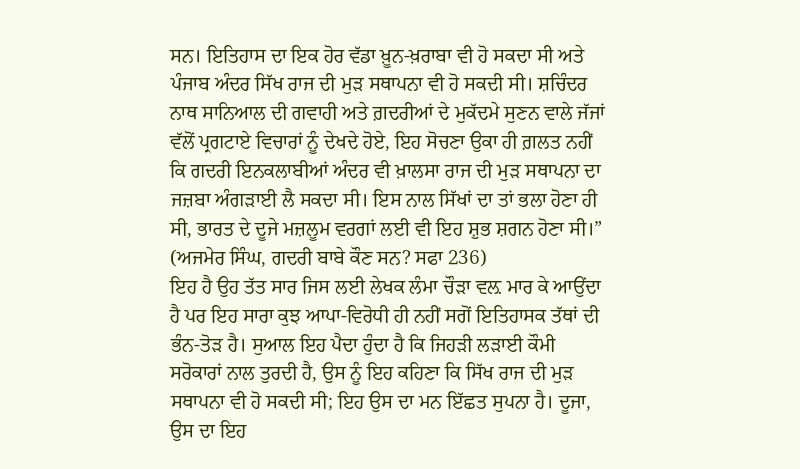ਸਨ। ਇਤਿਹਾਸ ਦਾ ਇਕ ਹੋਰ ਵੱਡਾ ਖ਼ੂਨ-ਖ਼ਰਾਬਾ ਵੀ ਹੋ ਸਕਦਾ ਸੀ ਅਤੇ ਪੰਜਾਬ ਅੰਦਰ ਸਿੱਖ ਰਾਜ ਦੀ ਮੁੜ ਸਥਾਪਨਾ ਵੀ ਹੋ ਸਕਦੀ ਸੀ। ਸ਼ਚਿੰਦਰ ਨਾਥ ਸਾਨਿਆਲ ਦੀ ਗਵਾਹੀ ਅਤੇ ਗ਼ਦਰੀਆਂ ਦੇ ਮੁਕੱਦਮੇ ਸੁਣਨ ਵਾਲੇ ਜੱਜਾਂ ਵੱਲੋਂ ਪ੍ਰਗਟਾਏ ਵਿਚਾਰਾਂ ਨੂੰ ਦੇਖਦੇ ਹੋਏ, ਇਹ ਸੋਚਣਾ ਉਕਾ ਹੀ ਗ਼ਲਤ ਨਹੀਂ ਕਿ ਗਦਰੀ ਇਨਕਲਾਬੀਆਂ ਅੰਦਰ ਵੀ ਖ਼ਾਲਸਾ ਰਾਜ ਦੀ ਮੁੜ ਸਥਾਪਨਾ ਦਾ ਜਜ਼ਬਾ ਅੰਗੜਾਈ ਲੈ ਸਕਦਾ ਸੀ। ਇਸ ਨਾਲ ਸਿੱਖਾਂ ਦਾ ਤਾਂ ਭਲਾ ਹੋਣਾ ਹੀ ਸੀ, ਭਾਰਤ ਦੇ ਦੂਜੇ ਮਜ਼ਲੂਮ ਵਰਗਾਂ ਲਈ ਵੀ ਇਹ ਸ਼ੁਭ ਸ਼ਗਨ ਹੋਣਾ ਸੀ।” (ਅਜਮੇਰ ਸਿੰਘ, ਗਦਰੀ ਬਾਬੇ ਕੌਣ ਸਨ? ਸਫਾ 236)
ਇਹ ਹੈ ਉਹ ਤੱਤ ਸਾਰ ਜਿਸ ਲਈ ਲੇਖਕ ਲੰਮਾ ਚੌੜਾ ਵਲ਼ ਮਾਰ ਕੇ ਆਉਂਦਾ ਹੈ ਪਰ ਇਹ ਸਾਰਾ ਕੁਝ ਆਪਾ-ਵਿਰੋਧੀ ਹੀ ਨਹੀਂ ਸਗੋਂ ਇਤਿਹਾਸਕ ਤੱਥਾਂ ਦੀ ਭੰਨ-ਤੋੜ ਹੈ। ਸੁਆਲ ਇਹ ਪੈਦਾ ਹੁੰਦਾ ਹੈ ਕਿ ਜਿਹੜੀ ਲੜਾਈ ਕੌਮੀ ਸਰੋਕਾਰਾਂ ਨਾਲ ਤੁਰਦੀ ਹੈ, ਉਸ ਨੂੰ ਇਹ ਕਹਿਣਾ ਕਿ ਸਿੱਖ ਰਾਜ ਦੀ ਮੁੜ ਸਥਾਪਨਾ ਵੀ ਹੋ ਸਕਦੀ ਸੀ; ਇਹ ਉਸ ਦਾ ਮਨ ਇੱਛਤ ਸੁਪਨਾ ਹੈ। ਦੂਜਾ, ਉਸ ਦਾ ਇਹ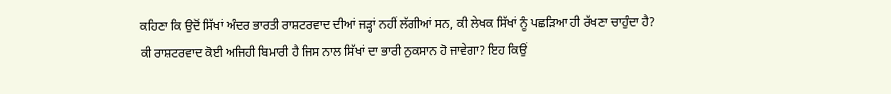ਕਹਿਣਾ ਕਿ ਉਦੋਂ ਸਿੱਖਾਂ ਅੰਦਰ ਭਾਰਤੀ ਰਾਸ਼ਟਰਵਾਦ ਦੀਆਂ ਜੜ੍ਹਾਂ ਨਹੀਂ ਲੱਗੀਆਂ ਸਨ, ਕੀ ਲੇਖਕ ਸਿੱਖਾਂ ਨੂੰ ਪਛੜਿਆ ਹੀ ਰੱਖਣਾ ਚਾਹੁੰਦਾ ਹੈ? ਕੀ ਰਾਸ਼ਟਰਵਾਦ ਕੋਈ ਅਜਿਹੀ ਬਿਮਾਰੀ ਹੈ ਜਿਸ ਨਾਲ ਸਿੱਖਾਂ ਦਾ ਭਾਰੀ ਨੁਕਸਾਨ ਹੋ ਜਾਵੇਗਾ? ਇਹ ਕਿਉਂ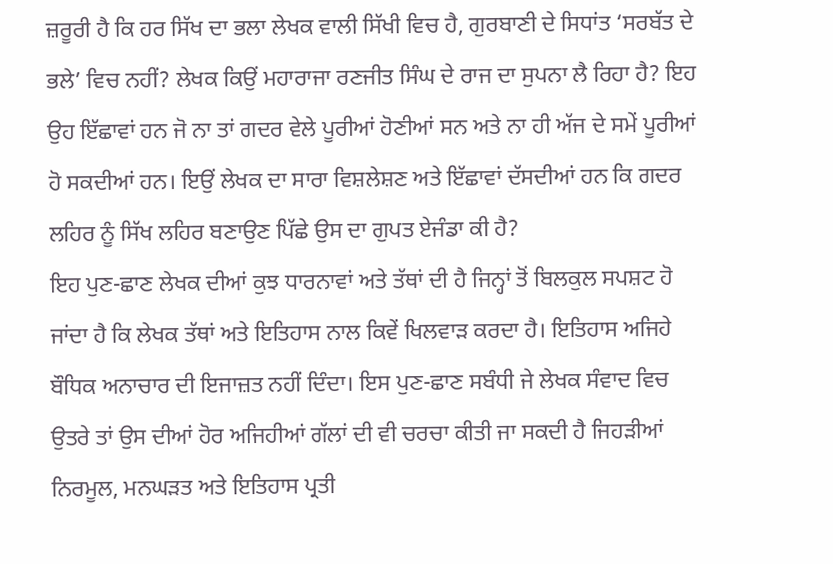ਜ਼ਰੂਰੀ ਹੈ ਕਿ ਹਰ ਸਿੱਖ ਦਾ ਭਲਾ ਲੇਖਕ ਵਾਲੀ ਸਿੱਖੀ ਵਿਚ ਹੈ, ਗੁਰਬਾਣੀ ਦੇ ਸਿਧਾਂਤ ‘ਸਰਬੱਤ ਦੇ ਭਲੇ’ ਵਿਚ ਨਹੀਂ? ਲੇਖਕ ਕਿਉਂ ਮਹਾਰਾਜਾ ਰਣਜੀਤ ਸਿੰਘ ਦੇ ਰਾਜ ਦਾ ਸੁਪਨਾ ਲੈ ਰਿਹਾ ਹੈ? ਇਹ ਉਹ ਇੱਛਾਵਾਂ ਹਨ ਜੋ ਨਾ ਤਾਂ ਗਦਰ ਵੇਲੇ ਪੂਰੀਆਂ ਹੋਣੀਆਂ ਸਨ ਅਤੇ ਨਾ ਹੀ ਅੱਜ ਦੇ ਸਮੇਂ ਪੂਰੀਆਂ ਹੋ ਸਕਦੀਆਂ ਹਨ। ਇਉਂ ਲੇਖਕ ਦਾ ਸਾਰਾ ਵਿਸ਼ਲੇਸ਼ਣ ਅਤੇ ਇੱਛਾਵਾਂ ਦੱਸਦੀਆਂ ਹਨ ਕਿ ਗਦਰ ਲਹਿਰ ਨੂੰ ਸਿੱਖ ਲਹਿਰ ਬਣਾਉਣ ਪਿੱਛੇ ਉਸ ਦਾ ਗੁਪਤ ਏਜੰਡਾ ਕੀ ਹੈ?
ਇਹ ਪੁਣ-ਛਾਣ ਲੇਖਕ ਦੀਆਂ ਕੁਝ ਧਾਰਨਾਵਾਂ ਅਤੇ ਤੱਥਾਂ ਦੀ ਹੈ ਜਿਨ੍ਹਾਂ ਤੋਂ ਬਿਲਕੁਲ ਸਪਸ਼ਟ ਹੋ ਜਾਂਦਾ ਹੈ ਕਿ ਲੇਖਕ ਤੱਥਾਂ ਅਤੇ ਇਤਿਹਾਸ ਨਾਲ ਕਿਵੇਂ ਖਿਲਵਾੜ ਕਰਦਾ ਹੈ। ਇਤਿਹਾਸ ਅਜਿਹੇ ਬੌਧਿਕ ਅਨਾਚਾਰ ਦੀ ਇਜਾਜ਼ਤ ਨਹੀਂ ਦਿੰਦਾ। ਇਸ ਪੁਣ-ਛਾਣ ਸਬੰਧੀ ਜੇ ਲੇਖਕ ਸੰਵਾਦ ਵਿਚ ਉਤਰੇ ਤਾਂ ਉਸ ਦੀਆਂ ਹੋਰ ਅਜਿਹੀਆਂ ਗੱਲਾਂ ਦੀ ਵੀ ਚਰਚਾ ਕੀਤੀ ਜਾ ਸਕਦੀ ਹੈ ਜਿਹੜੀਆਂ ਨਿਰਮੂਲ, ਮਨਘੜਤ ਅਤੇ ਇਤਿਹਾਸ ਪ੍ਰਤੀ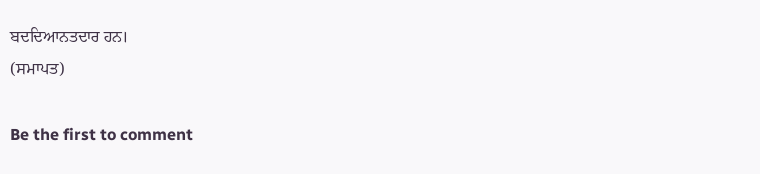ਬਦਦਿਆਨਤਦਾਰ ਹਨ।
(ਸਮਾਪਤ)

Be the first to comment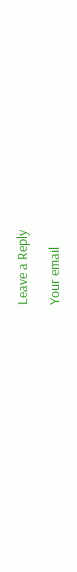Leave a Reply

Your email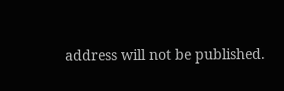address will not be published.